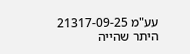עע"מ 21317-09-25
היתר שהייה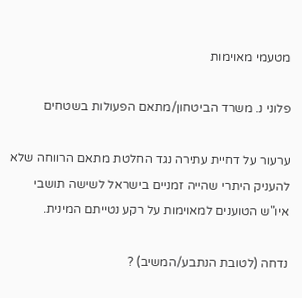מטעמי מאוימות

פלוני נ. משרד הביטחון/מתאם הפעולות בשטחים

ערעור על דחיית עתירה נגד החלטת מתאם הרווחה שלא להעניק היתרי שהייה זמניים בישראל לשישה תושבי איו"ש הטוענים למאוימות על רקע נטייתם המינית.

נדחה (לטובת הנתבע/המשיב) ?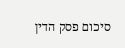סיכום פסק הדין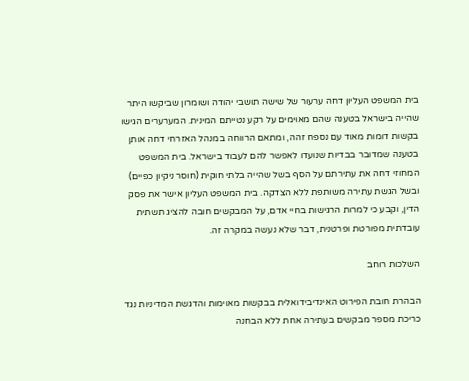בית המשפט העליון דחה ערעור של שישה תושבי יהודה ושומרון שביקשו היתר שהייה בישראל בטענה שהם מאוימים על רקע נטייתם המינית. המערערים הגישו בקשות דומות מאוד עם נספח זהה, ומתאם הרווחה במנהל האזרחי דחה אותן בטענה שמדובר בבדיות שנועדו לאפשר להם לעבוד בישראל. בית המשפט המחוזי דחה את עתירתם על הסף בשל שהייה בלתי חוקית (חוסר ניקיון כפיים) ובשל הגשת עתירה משותפת ללא הצדקה. בית המשפט העליון אישר את פסק הדין, וקבע כי למרות הרגישות בחיי אדם, על המבקשים חובה להציג תשתית עובדתית מפורטת ופרטנית, דבר שלא נעשה במקרה זה.

השלכות רוחב

הבהרת חובת הפירוט האינדיבידואלית בבקשות מאוימות והדגשת המדיניות נגד כריכת מספר מבקשים בעתירה אחת ללא הבחנה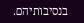בנסיבותיהם.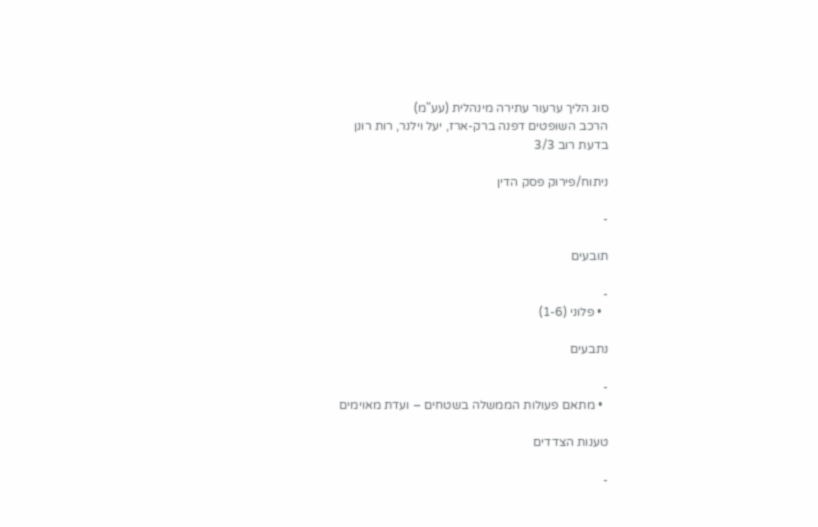סוג הליך ערעור עתירה מינהלית (עע"מ)
הרכב השופטים דפנה ברק-ארז, יעל וילנר, רות רונן
בדעת רוב 3/3

ניתוח/פירוק פסק הדין

-

תובעים

-
  • פלוני (1-6)

נתבעים

-
  • מתאם פעולות הממשלה בשטחים – ועדת מאוימים

טענות הצדדים

-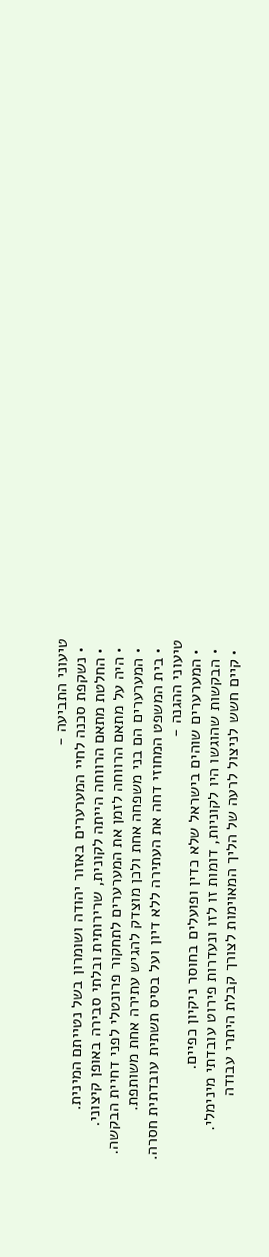טיעוני התביעה -
  • נשקפת סכנה לחיי המערערים באזור יהודה ושומרון בשל נטייתם המינית.
  • החלטת מתאם הרווחה הייתה לקונית, שרירותית ובלתי סבירה באופן קיצוני.
  • היה על מתאם הרווחה לזמן את המערערים לתחקור פרונטלי לפני דחיית הבקשה.
  • המערערים הם בני משפחה אחת ולכן מוצדק להגיש עתירה אחת משותפת.
  • בית המשפט המחוזי דחה את העתירה ללא דיון ועל בסיס תשתית עובדתית חסרה.
טיעוני ההגנה -
  • המערערים שוהים בישראל שלא כדין ופועלים בחוסר ניקיון כפיים.
  • הבקשות שהוגשו היו לקוניות, דומות זו לזו ונעדרות פירוט עובדתי מינימלי.
  • קיים חשש לניצול לרעה של הליך המאוימות לצורך קבלת היתרי עבודה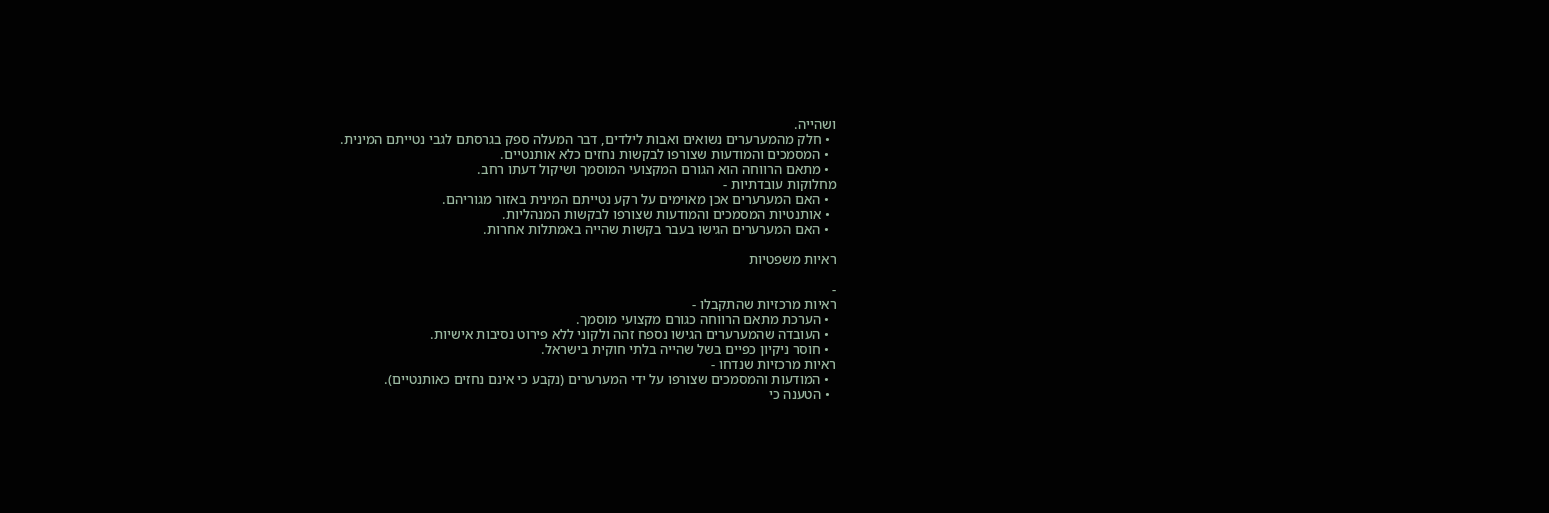ושהייה.
  • חלק מהמערערים נשואים ואבות לילדים, דבר המעלה ספק בגרסתם לגבי נטייתם המינית.
  • המסמכים והמודעות שצורפו לבקשות נחזים כלא אותנטיים.
  • מתאם הרווחה הוא הגורם המקצועי המוסמך ושיקול דעתו רחב.
מחלוקות עובדתיות -
  • האם המערערים אכן מאוימים על רקע נטייתם המינית באזור מגוריהם.
  • אותנטיות המסמכים והמודעות שצורפו לבקשות המנהליות.
  • האם המערערים הגישו בעבר בקשות שהייה באמתלות אחרות.

ראיות משפטיות

-
ראיות מרכזיות שהתקבלו -
  • הערכת מתאם הרווחה כגורם מקצועי מוסמך.
  • העובדה שהמערערים הגישו נספח זהה ולקוני ללא פירוט נסיבות אישיות.
  • חוסר ניקיון כפיים בשל שהייה בלתי חוקית בישראל.
ראיות מרכזיות שנדחו -
  • המודעות והמסמכים שצורפו על ידי המערערים (נקבע כי אינם נחזים כאותנטיים).
  • הטענה כי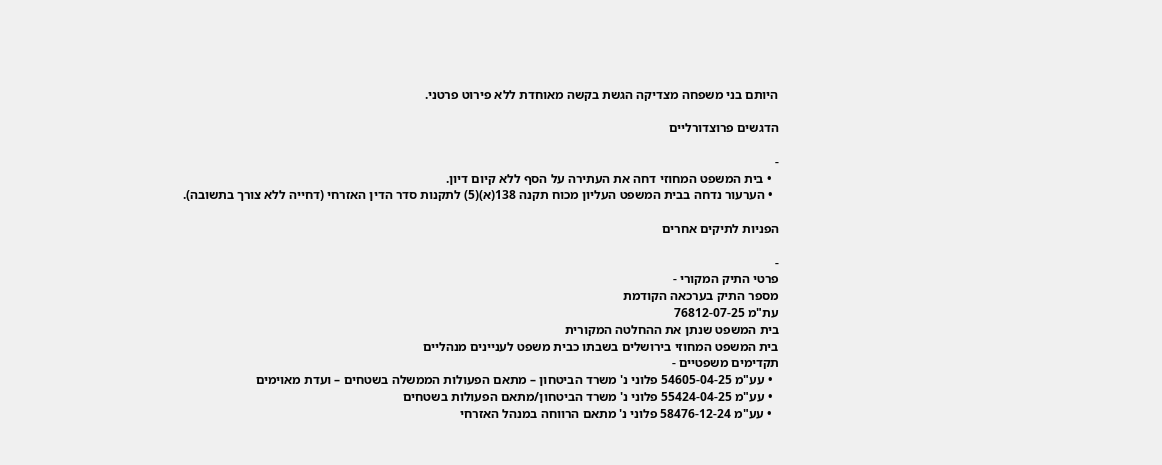היותם בני משפחה מצדיקה הגשת בקשה מאוחדת ללא פירוט פרטני.

הדגשים פרוצדורליים

-
  • בית המשפט המחוזי דחה את העתירה על הסף ללא קיום דיון.
  • הערעור נדחה בבית המשפט העליון מכוח תקנה 138(א)(5) לתקנות סדר הדין האזרחי (דחייה ללא צורך בתשובה).

הפניות לתיקים אחרים

-
פרטי התיק המקורי -
מספר התיק בערכאה הקודמת
עת"מ 76812-07-25
בית המשפט שנתן את ההחלטה המקורית
בית המשפט המחוזי בירושלים בשבתו כבית משפט לעניינים מנהליים
תקדימים משפטיים -
  • עע"מ 54605-04-25 פלוני נ' משרד הביטחון – מתאם הפעולות הממשלה בשטחים – ועדת מאוימים
  • עע"מ 55424-04-25 פלוני נ' משרד הביטחון/מתאם הפעולות בשטחים
  • עע"מ 58476-12-24 פלוני נ' מתאם הרווחה במנהל האזרחי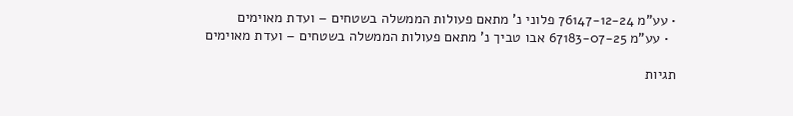• עע"מ 76147-12-24 פלוני נ' מתאם פעולות הממשלה בשטחים – ועדת מאוימים
  • עע"מ 67183-07-25 אבו טביך נ' מתאם פעולות הממשלה בשטחים – ועדת מאוימים

תגיות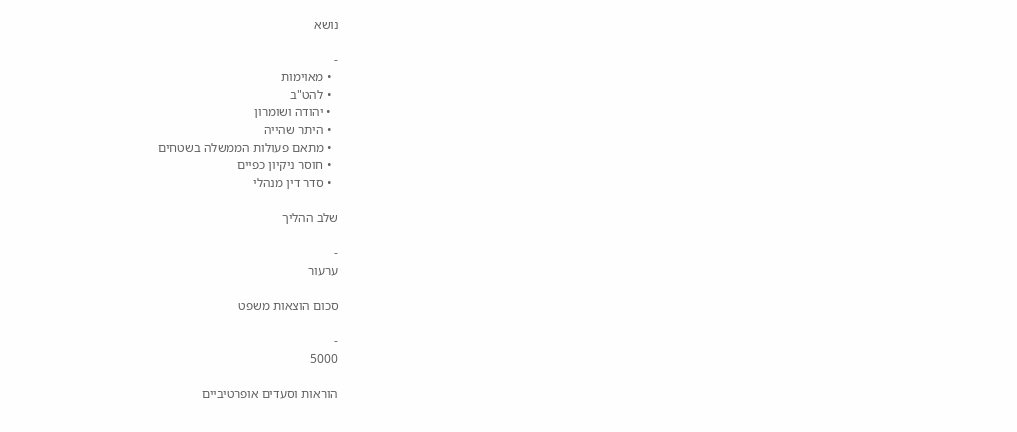נושא

-
  • מאוימות
  • להט"ב
  • יהודה ושומרון
  • היתר שהייה
  • מתאם פעולות הממשלה בשטחים
  • חוסר ניקיון כפיים
  • סדר דין מנהלי

שלב ההליך

-
ערעור

סכום הוצאות משפט

-
5000

הוראות וסעדים אופרטיביים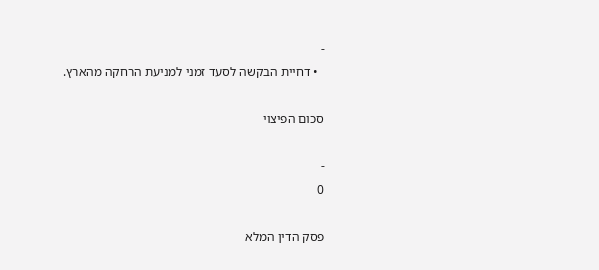-
  • דחיית הבקשה לסעד זמני למניעת הרחקה מהארץ.

סכום הפיצוי

-
0

פסק הדין המלא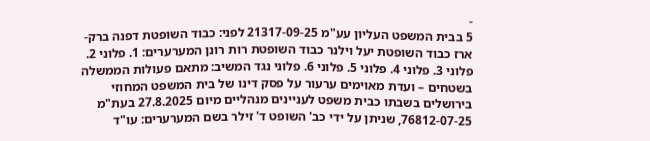-
5 בבית המשפט העליון עע"מ 21317-09-25 לפני: כבוד השופטת דפנה ברק-ארז כבוד השופטת יעל וילנר כבוד השופטת רות רונן המערערים: 1. פלוני 2. פלוני 3. פלוני 4. פלוני 5. פלוני 6. פלוני נגד המשיב: מתאם פעולות הממשלה בשטחים – ועדת מאוימים ערעור על פסק דינו של בית המשפט המחוזי בירושלים בשבתו כבית משפט לעניינים מנהליים מיום 27.8.2025 בעת"מ 76812-07-25, שניתן על ידי כב' השופט ד' זילר בשם המערערים: עו"ד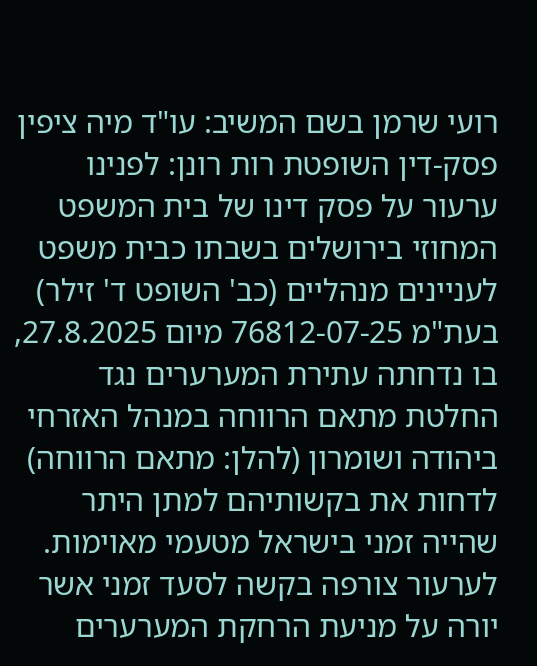רועי שרמן בשם המשיב: עו"ד מיה ציפין פסק-דין השופטת רות רונן: לפנינו ערעור על פסק דינו של בית המשפט המחוזי בירושלים בשבתו כבית משפט לעניינים מנהליים (כב' השופט ד' זילר) בעת"מ 76812-07-25 מיום 27.8.2025, בו נדחתה עתירת המערערים נגד החלטת מתאם הרווחה במנהל האזרחי ביהודה ושומרון (להלן: מתאם הרווחה) לדחות את בקשותיהם למתן היתר שהייה זמני בישראל מטעמי מאוימות. לערעור צורפה בקשה לסעד זמני אשר יורה על מניעת הרחקת המערערים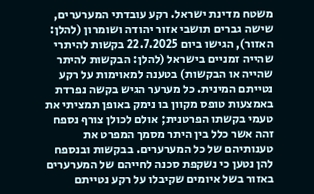משטח מדינת ישראל. רקע עובדתי המערערים, שישה גברים תושבי אזור יהודה ושומרון (להלן: האזור), הגישו ביום 22.7.2025 בקשות להיתרי שהייה זמניים בישראל (להלן: הבקשות להיתר שהייה או הבקשות) בטענה למאוימות על רקע נטייתם המינית. כל מערער הגיש בקשה נפרדת באמצעות טופס מקוון בו נימק באופן תמציתי את טעמי בקשתו הפרטנית; אולם לכולן צורף נספח זהה אשר כלל בין היתר מסמך המפרט את טענותיהם של כל המערערים. בבקשות ובנספח להן נטען כי נשקפת סכנה לחייהם של המערערים באזור בשל איומים שקיבלו על רקע נטייתם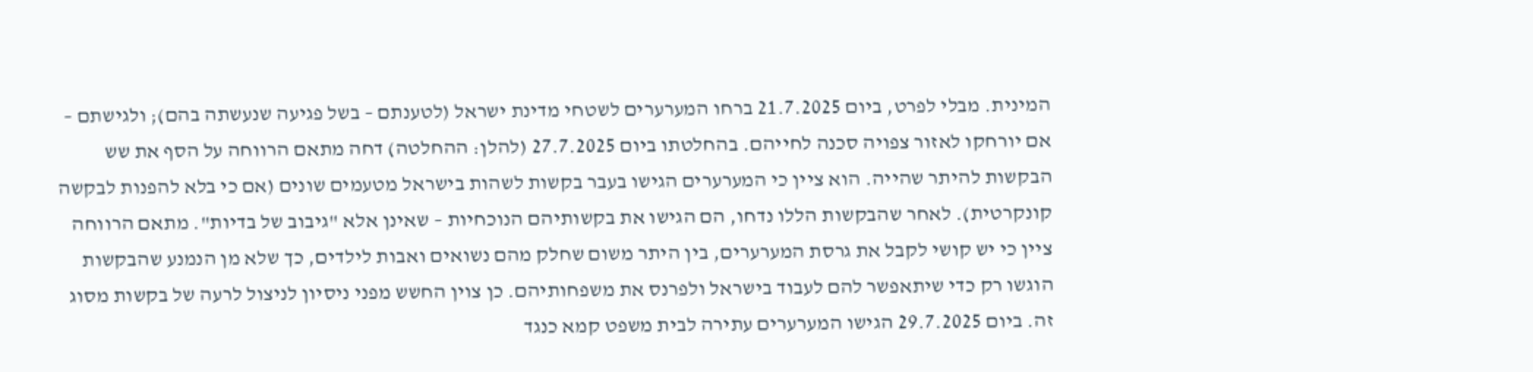המינית. מבלי לפרט, ביום 21.7.2025 ברחו המערערים לשטחי מדינת ישראל (לטענתם – בשל פגיעה שנעשתה בהם); ולגישתם – אם יורחקו לאזור צפויה סכנה לחייהם. בהחלטתו ביום 27.7.2025 (להלן: ההחלטה) דחה מתאם הרווחה על הסף את שש הבקשות להיתר שהייה. הוא ציין כי המערערים הגישו בעבר בקשות לשהות בישראל מטעמים שונים (אם כי בלא להפנות לבקשה קונקרטית). לאחר שהבקשות הללו נדחו, הם הגישו את בקשותיהם הנוכחיות – שאינן אלא "גיבוב של בדיות". מתאם הרווחה ציין כי יש קושי לקבל את גרסת המערערים, בין היתר משום שחלק מהם נשואים ואבות לילדים, כך שלא מן הנמנע שהבקשות הוגשו רק כדי שיתאפשר להם לעבוד בישראל ולפרנס את משפחותיהם. כן צוין החשש מפני ניסיון לניצול לרעה של בקשות מסוג זה. ביום 29.7.2025 הגישו המערערים עתירה לבית משפט קמא כנגד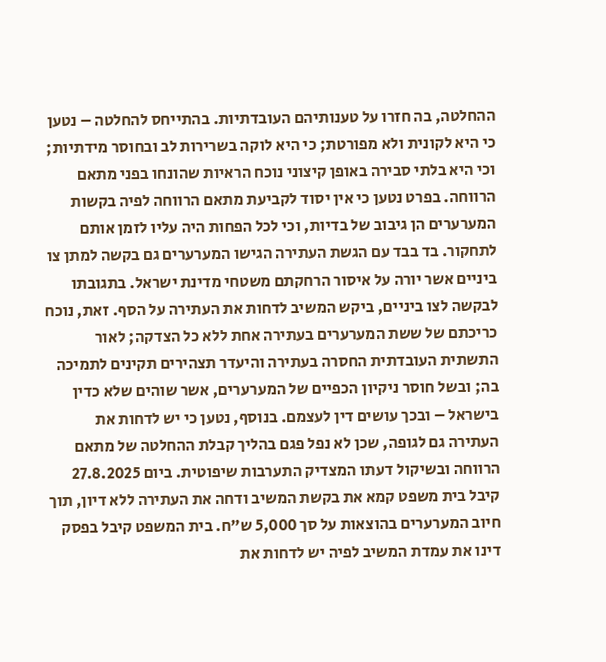ההחלטה, בה חזרו על טענותיהם העובדתיות. בהתייחס להחלטה – נטען כי היא לקונית ולא מפורטת; כי היא לוקה בשרירות לב ובחוסר מידתיות; וכי היא בלתי סבירה באופן קיצוני נוכח הראיות שהונחו בפני מתאם הרווחה. בפרט נטען כי אין יסוד לקביעת מתאם הרווחה לפיה בקשות המערערים הן גיבוב של בדיות, וכי לכל הפחות היה עליו לזמן אותם לתחקור. בד בבד עם הגשת העתירה הגישו המערערים גם בקשה למתן צו ביניים אשר יורה על איסור הרחקתם משטחי מדינת ישראל. בתגובתו לבקשה לצו ביניים, ביקש המשיב לדחות את העתירה על הסף. זאת, נוכח כריכתם של ששת המערערים בעתירה אחת ללא כל הצדקה; לאור התשתית העובדתית החסרה בעתירה והיעדר תצהירים תקינים לתמיכה בה; ובשל חוסר ניקיון הכפיים של המערערים, אשר שוהים שלא כדין בישראל – ובכך עושים דין לעצמם. בנוסף, נטען כי יש לדחות את העתירה גם לגופה, שכן לא נפל פגם בהליך קבלת ההחלטה של מתאם הרווחה ובשיקול דעתו המצדיק התערבות שיפוטית. ביום 27.8.2025 קיבל בית משפט קמא את בקשת המשיב ודחה את העתירה ללא דיון, תוך חיוב המערערים בהוצאות על סך 5,000 ש"ח. בית המשפט קיבל בפסק דינו את עמדת המשיב לפיה יש לדחות את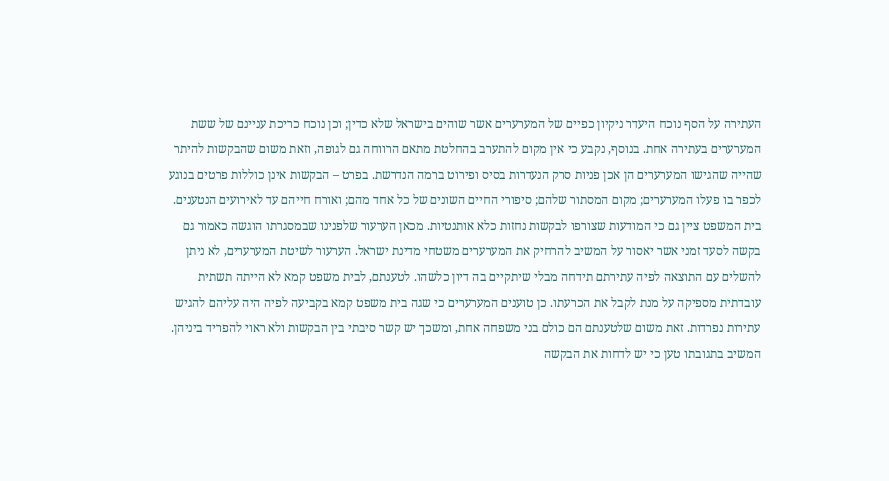העתירה על הסף נוכח היעדר ניקיון כפיים של המערערים אשר שוהים בישראל שלא כדין; וכן נוכח כריכת עניינם של ששת המערערים בעתירה אחת. בנוסף, נקבע כי אין מקום להתערב בהחלטת מתאם הרווחה גם לגופה, וזאת משום שהבקשות להיתר שהייה שהגישו המערערים הן אכן פניות סרק הנעדרות בסיס ופירוט ברמה הנדרשת. בפרט – הבקשות אינן כוללות פרטים בנוגע לכפר בו פעלו המערערים; מקום המסתור שלהם; סיפורי החיים השונים של כל אחד מהם; ואורח חייהם עד לאירועים הנטענים. בית המשפט ציין גם כי המודעות שצורפו לבקשות נחזות כלא אותנטיות. מכאן הערעור שלפנינו שבמסגרתו הוגשה כאמור גם בקשה לסעד זמני אשר יאסור על המשיב להרחיק את המערערים משטחי מדינת ישראל. הערעור לשיטת המערערים, לא ניתן להשלים עם התוצאה לפיה עתירתם תידחה מבלי שיתקיים בה דיון כלשהו. לטענתם, לבית משפט קמא לא הייתה תשתית עובדתית מספיקה על מנת לקבל את הכרעתו. כן טוענים המערערים כי שגה בית משפט קמא בקביעה לפיה היה עליהם להגיש עתירות נפרדות. זאת משום שלטענתם הם כולם בני משפחה אחת, ומשכך יש קשר סיבתי בין הבקשות ולא ראוי להפריד ביניהן. המשיב בתגובתו טען כי יש לדחות את הבקשה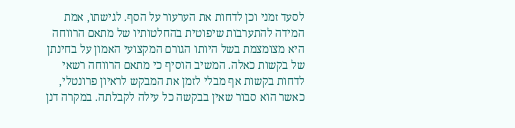לסעד זמני וכן לדחות את הערעור על הסף. לגישתו, אמת המידה להתערבות שיפוטית בהחלטותיו של מתאם הרווחה היא מצומצמת בשל היותו הגורם המקצועי האמון על בחינתן של בקשות כאלה. המשיב הוסיף כי מתאם הרווחה רשאי לדחות בקשות אף מבלי לזמן את המבקש לראיון פרונטלי, כאשר הוא סבור שאין בבקשה כל עילה לקבלתה. במקרה דנן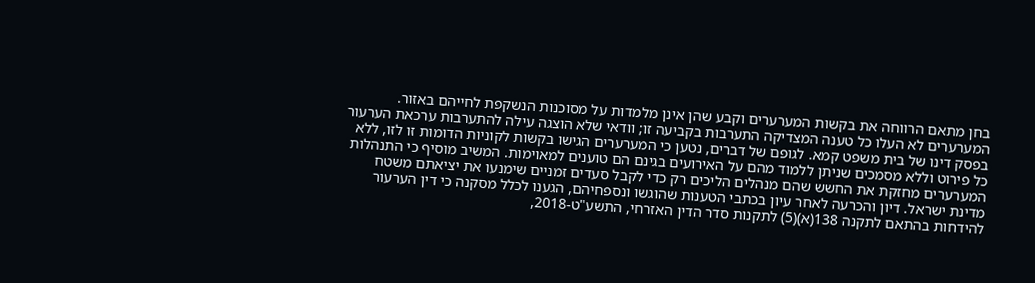בחן מתאם הרווחה את בקשות המערערים וקבע שהן אינן מלמדות על מסוכנות הנשקפת לחייהם באזור. המערערים לא העלו כל טענה המצדיקה התערבות בקביעה זו; וודאי שלא הוצגה עילה להתערבות ערכאת הערעור בפסק דינו של בית משפט קמא. לגופם של דברים, נטען כי המערערים הגישו בקשות לקוניות הדומות זו לזו, ללא כל פירוט וללא מסמכים שניתן ללמוד מהם על האירועים בגינם הם טוענים למאוימות. המשיב מוסיף כי התנהלות המערערים מחזקת את החשש שהם מנהלים הליכים רק כדי לקבל סעדים זמניים שימנעו את יציאתם משטח מדינת ישראל. דיון והכרעה לאחר עיון בכתבי הטענות שהוגשו ונספחיהם, הגענו לכלל מסקנה כי דין הערעור להידחות בהתאם לתקנה 138(א)(5) לתקנות סדר הדין האזרחי, התשע"ט-2018,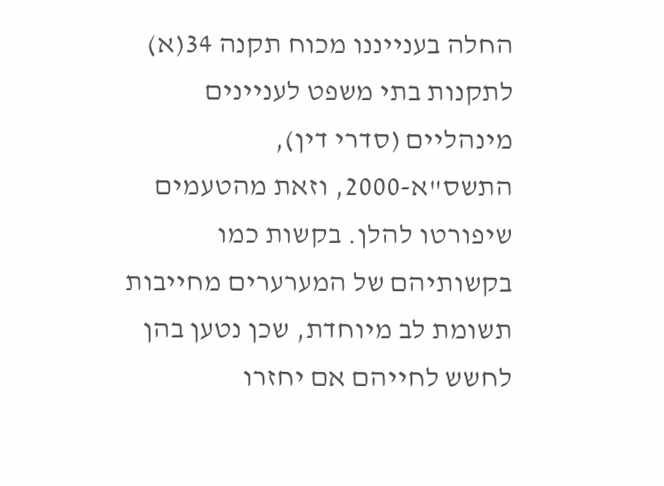החלה בענייננו מכוח תקנה 34(א) לתקנות בתי משפט לעניינים מינהליים (סדרי דין), התשס"א-2000, וזאת מהטעמים שיפורטו להלן. בקשות כמו בקשותיהם של המערערים מחייבות תשומת לב מיוחדת, שכן נטען בהן לחשש לחייהם אם יחזרו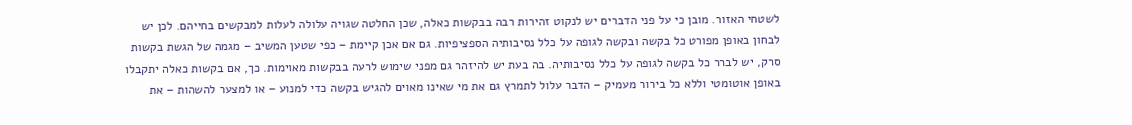לשטחי האזור. מובן כי על פני הדברים יש לנקוט זהירות רבה בבקשות כאלה, שכן החלטה שגויה עלולה לעלות למבקשים בחייהם. לכן יש לבחון באופן מפורט כל בקשה ובקשה לגופה על כלל נסיבותיה הספציפיות. גם אם אכן קיימת – כפי שטען המשיב – מגמה של הגשת בקשות סרק, יש לברר כל בקשה לגופה על כלל נסיבותיה. בה בעת יש להיזהר גם מפני שימוש לרעה בבקשות מאוימות. כך, אם בקשות כאלה יתקבלו באופן אוטומטי וללא כל בירור מעמיק – הדבר עלול לתמרץ גם את מי שאינו מאוים להגיש בקשה כדי למנוע – או למצער להשהות – את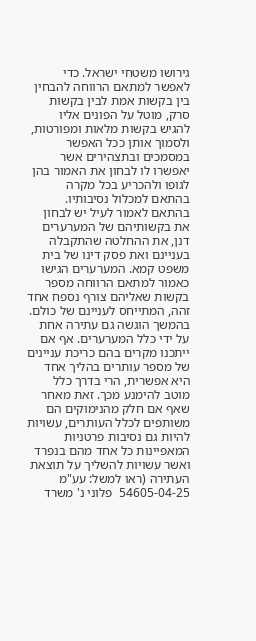גירושו משטחי ישראל. כדי לאפשר למתאם הרווחה להבחין בין בקשות אמת לבין בקשות סרק, מוטל על הפונים אליו להגיש בקשות מלאות ומפורטות, ולסמוך אותן ככל האפשר במסמכים ובתצהירים אשר יאפשרו לו לבחון את האמור בהן לגופו ולהכריע בכל מקרה בהתאם למכלול נסיבותיו. בהתאם לאמור לעיל יש לבחון את בקשותיהם של המערערים דנן, את ההחלטה שהתקבלה בעניינם ואת פסק דינו של בית משפט קמא. המערערים הגישו כאמור למתאם הרווחה מספר בקשות שאליהם צורף נספח אחד זהה, המתייחס לעניינם של כולם. בהמשך הוגשה גם עתירה אחת על ידי כלל המערערים. אף אם ייתכנו מקרים בהם כריכת עניינים של מספר עותרים בהליך אחד היא אפשרית, הרי בדרך כלל מוטב להימנע מכך. זאת מאחר שאף אם חלק מהנימוקים הם משותפים לכלל העותרים, עשויות להיות גם נסיבות פרטניות המאפיינות כל אחד מהם בנפרד ואשר עשויות להשליך על תוצאת העתירה (ראו למשל: עע"מ 54605-04-25  פלוני נ' משרד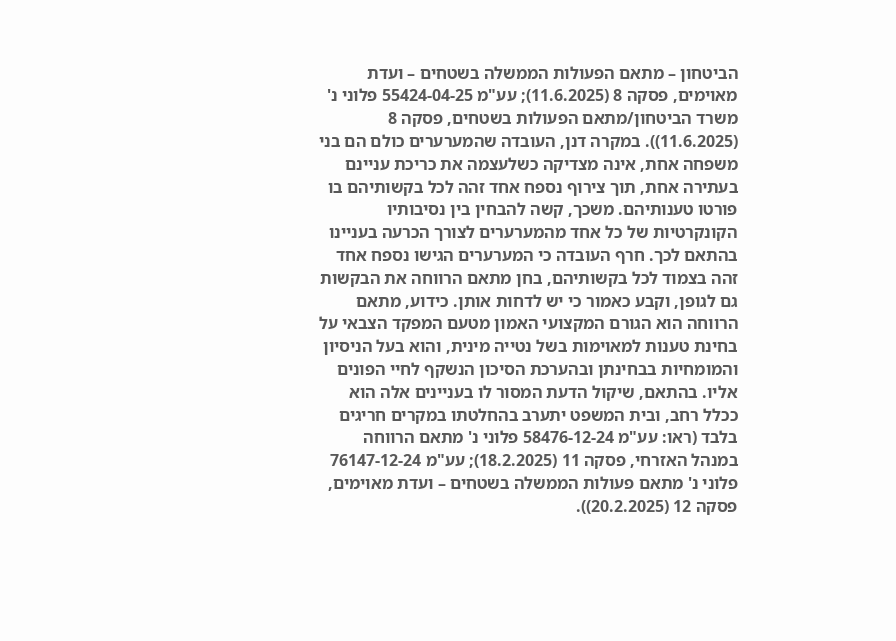הביטחון – מתאם הפעולות הממשלה בשטחים – ועדת מאוימים, פסקה 8 (11.6.2025); עע"מ 55424-04-25 פלוני נ' משרד הביטחון/מתאם הפעולות בשטחים, פסקה 8 (11.6.2025)). במקרה דנן, העובדה שהמערערים כולם הם בני משפחה אחת, אינה מצדיקה כשלעצמה את כריכת עניינם בעתירה אחת, תוך צירוף נספח אחד זהה לכל בקשותיהם בו פורטו טענותיהם. משכך, קשה להבחין בין נסיבותיו הקונקרטיות של כל אחד מהמערערים לצורך הכרעה בעניינו בהתאם לכך. חרף העובדה כי המערערים הגישו נספח אחד זהה בצמוד לכל בקשותיהם, בחן מתאם הרווחה את הבקשות גם לגופן, וקבע כאמור כי יש לדחות אותן. כידוע, מתאם הרווחה הוא הגורם המקצועי האמון מטעם המפקד הצבאי על בחינת טענות למאוימות בשל נטייה מינית, והוא בעל הניסיון והמומחיות בבחינתן ובהערכת הסיכון הנשקף לחיי הפונים אליו. בהתאם, שיקול הדעת המסור לו בעניינים אלה הוא ככלל רחב, ובית המשפט יתערב בהחלטתו במקרים חריגים בלבד (ראו: עע"מ 58476-12-24 פלוני נ' מתאם הרווחה במנהל האזרחי, פסקה 11 (18.2.2025); עע"מ 76147-12-24 פלוני נ' מתאם פעולות הממשלה בשטחים – ועדת מאוימים, פסקה 12 (20.2.2025)).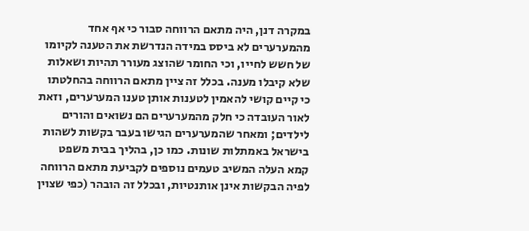במקרה דנן, היה מתאם הרווחה סבור כי אף אחד מהמערערים לא ביסס במידה הנדרשת את הטענה לקיומו של חשש לחייו, וכי החומר שהוצג מעורר תהיות ושאלות שלא קיבלו מענה. בכלל זה ציין מתאם הרווחה בהחלטתו כי קיים קושי להאמין לטענות אותן טענו המערערים, וזאת לאור העובדה כי חלק מהמערערים הם נשואים והורים לילדים; ומאחר שהמערערים הגישו בעבר בקשות לשהות בישראל באמתלות שונות. כמו כן, בהליך בבית משפט קמא העלה המשיב טעמים נוספים לקביעת מתאם הרווחה לפיה הבקשות אינן אותנטיות, ובכלל זה הובהר (כפי שצוין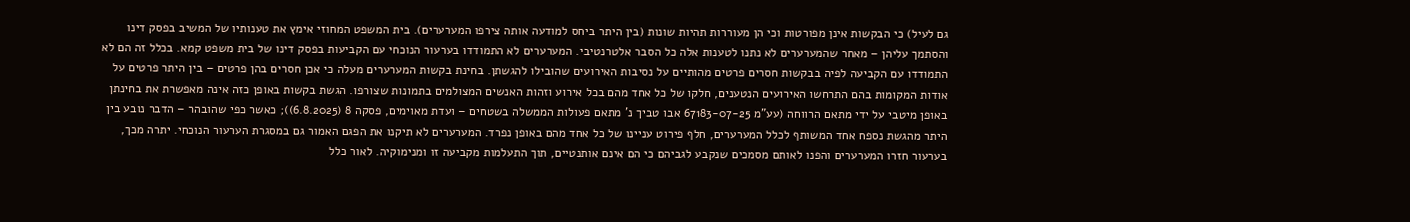גם לעיל) כי הבקשות אינן מפורטות וכי הן מעוררות תהיות שונות (בין היתר ביחס למודעה אותה צירפו המערערים). בית המשפט המחוזי אימץ את טענותיו של המשיב בפסק דינו והסתמך עליהן – מאחר שהמערערים לא נתנו לטענות אלה כל הסבר אלטרנטיבי. המערערים לא התמודדו בערעור הנוכחי עם הקביעות בפסק דינו של בית משפט קמא. בכלל זה הם לא התמודדו עם הקביעה לפיה בבקשות חסרים פרטים מהותיים על נסיבות האירועים שהובילו להגשתן. בחינת בקשות המערערים מעלה כי אכן חסרים בהן פרטים – בין היתר פרטים על אודות המקומות בהם התרחשו האירועים הנטענים, חלקו של כל אחד מהם בכל אירוע וזהות האנשים המצולמים בתמונות שצורפו. הגשת בקשות באופן כזה אינה מאפשרת את בחינתן באופן מיטבי על ידי מתאם הרווחה (עע"מ 67183-07-25 אבו טביך נ' מתאם פעולות הממשלה בשטחים – ועדת מאוימים, פסקה 8 (6.8.2025)); כאשר כפי שהובהר – הדבר נובע בין היתר מהגשת נספח אחד המשותף לכלל המערערים, חלף פירוט עניינו של כל אחד מהם באופן נפרד. המערערים לא תיקנו את הפגם האמור גם במסגרת הערעור הנוכחי. יתרה מכך, בערעור חזרו המערערים והפנו לאותם מסמכים שנקבע לגביהם כי הם אינם אותנטיים, תוך התעלמות מקביעה זו ומנימוקיה. לאור כלל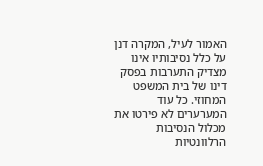האמור לעיל, המקרה דנן על כלל נסיבותיו אינו מצדיק התערבות בפסק דינו של בית המשפט המחוזי. כל עוד המערערים לא פירטו את מכלול הנסיבות הרלוונטיות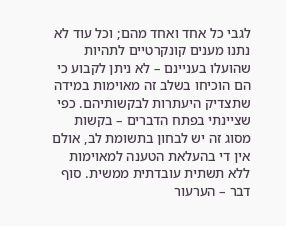לגבי כל אחד ואחד מהם; וכל עוד לא נתנו מענים קונקרטיים לתהיות שהועלו בעניינם – לא ניתן לקבוע כי הם הוכיחו בשלב זה מאוימות במידה שתצדיק היעתרות לבקשותיהם. כפי שציינתי בפתח הדברים – בקשות מסוג זה יש לבחון בתשומת לב, אולם אין די בהעלאת הטענה למאוימות ללא תשתית עובדתית ממשית. סוף דבר – הערעור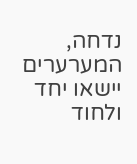נדחה, המערערים יישאו יחד ולחוד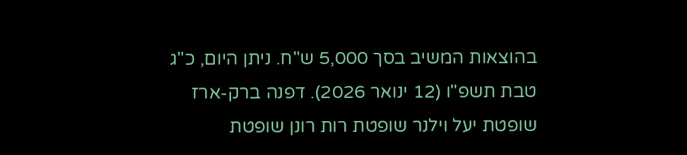בהוצאות המשיב בסך 5,000 ש"ח. ניתן היום, כ"ג טבת תשפ"ו (12 ינואר 2026). דפנה ברק-ארז שופטת יעל וילנר שופטת רות רונן שופטת